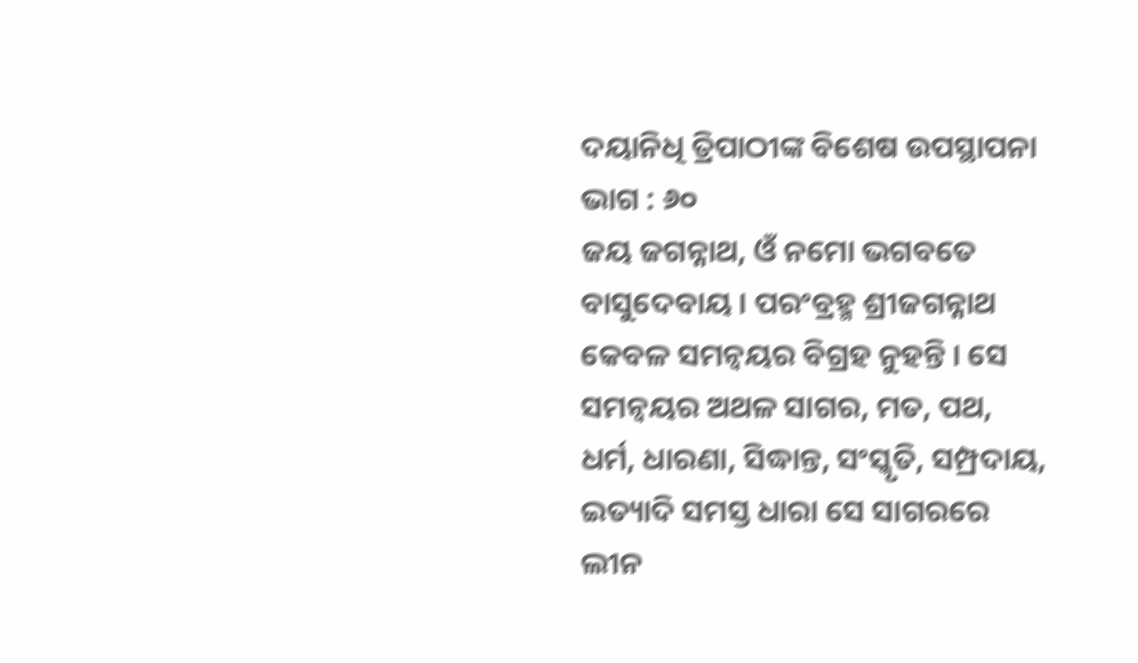ଦୟାନିଧି ତ୍ରିପାଠୀଙ୍କ ବିଶେଷ ଉପସ୍ଥାପନା ଭାଗ : ୬୦
ଜୟ ଜଗନ୍ନାଥ, ଓଁ ନମୋ ଭଗବତେ ବାସୁଦେବାୟ । ପରଂବ୍ରହ୍ମ ଶ୍ରୀଜଗନ୍ନାଥ କେବଳ ସମନ୍ୱୟର ବିଗ୍ରହ ନୁହନ୍ତି । ସେ ସମନ୍ୱୟର ଅଥଳ ସାଗର, ମତ, ପଥ, ଧର୍ମ, ଧାରଣା, ସିଦ୍ଧାନ୍ତ, ସଂସ୍କୃତି, ସମ୍ପ୍ରଦାୟ, ଇତ୍ୟାଦି ସମସ୍ତ ଧାରା ସେ ସାଗରରେ ଲୀନ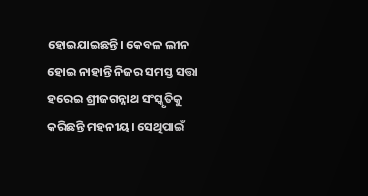ହୋଇଯାଇଛନ୍ତି। କେବଳ ଲୀନ ହୋଇ ନାହାନ୍ତି ନିଜର ସମସ୍ତ ସତ୍ତା ହରେଇ ଶ୍ରୀଜଗନ୍ନାଥ ସଂସ୍କୃତିକୁ କରିଛନ୍ତି ମହନୀୟ। ସେଥିପାଇଁ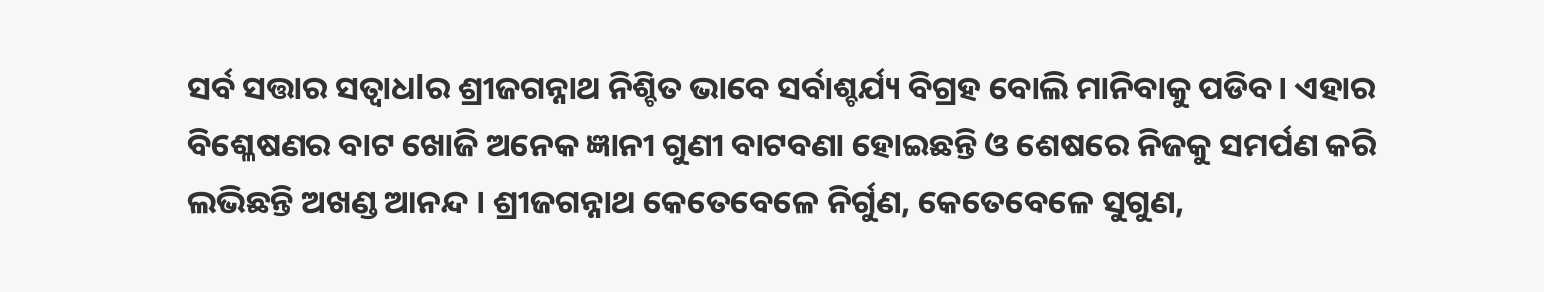ସର୍ବ ସତ୍ତାର ସତ୍ୱାଧlର ଶ୍ରୀଜଗନ୍ନାଥ ନିଶ୍ଚିତ ଭାବେ ସର୍ବାଶ୍ଚର୍ଯ୍ୟ ବିଗ୍ରହ ବୋଲି ମାନିବାକୁ ପଡିବ। ଏହାର ବିଶ୍ଳେଷଣର ବାଟ ଖୋଜି ଅନେକ ଜ୍ଞାନୀ ଗୁଣୀ ବାଟବଣା ହୋଇଛନ୍ତି ଓ ଶେଷରେ ନିଜକୁ ସମର୍ପଣ କରି ଲଭିଛନ୍ତି ଅଖଣ୍ଡ ଆନନ୍ଦ । ଶ୍ରୀଜଗନ୍ନାଥ କେତେବେଳେ ନିର୍ଗୁଣ, କେତେବେଳେ ସୁଗୁଣ,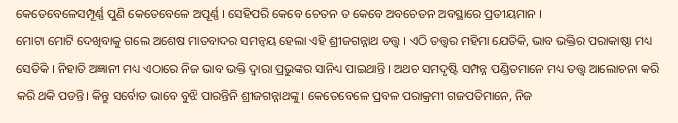କେତେବେଳେସମ୍ପୂର୍ଣ୍ଣ ପୁଣି କେତେବେଳେ ଅପୂର୍ଣ୍ଣ । ସେହିପରି କେବେ ଚେତନ ତ କେବେ ଅବଚେତନ ଅବସ୍ଥାରେ ପ୍ରତୀୟମାନ ।
ମୋଟା ମୋଟି ଦେଖିବାକୁ ଗଲେ ଅଶେଷ ମାତବାଦର ସମନ୍ୱୟ ହେଲା ଏହି ଶ୍ରୀଜଗନ୍ନାଥ ତତ୍ତ୍ୱ । ଏଠି ତତ୍ତ୍ୱର ମହିମା ଯେତିକି, ଭାବ ଭକ୍ତିର ପରାକାଷ୍ଠା ମଧ୍ୟ ସେତିକି । ନିହାତି ଅଜ୍ଞାନୀ ମଧ୍ୟ ଏଠାରେ ନିଜ ଭାବ ଭକ୍ତି ଦ୍ୱାରା ପ୍ରଭୁଙ୍କର ସାନିଧ୍ୟ ପାଇଥାନ୍ତି । ଅଥଚ ସମଦୃଷ୍ଟି ସମ୍ପନ୍ନ ପଣ୍ଡିତମାନେ ମଧ୍ୟ ତତ୍ତ୍ୱ ଆଲୋଚନା କରି କରି ଥକି ପଡନ୍ତି। କିନ୍ତୁ ସର୍ବୋତ ଭାବେ ବୁଝି ପାରନ୍ତିନି ଶ୍ରୀଜଗନ୍ନାଥଙ୍କୁ। କେତେବେଳେ ପ୍ରବଳ ପରାକ୍ରମୀ ଗଜପତିମାନେ, ନିଜ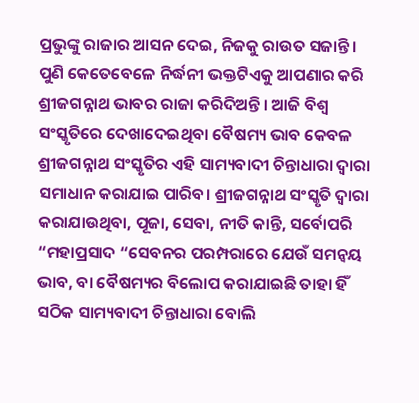ପ୍ରଭୁଙ୍କୁ ରାଜାର ଆସନ ଦେଇ, ନିଜକୁ ରାଉତ ସଜାନ୍ତି। ପୁଣି କେତେବେଳେ ନିର୍ଦ୍ଧନୀ ଭକ୍ତଟିଏକୁ ଆପଣାର କରି ଶ୍ରୀଜଗନ୍ନାଥ ଭାବର ରାଜା କରିଦିଅନ୍ତି । ଆଜି ବିଶ୍ୱ ସଂସ୍କୃତିରେ ଦେଖାଦେଇଥିବା ବୈଷମ୍ୟ ଭାବ କେବଳ ଶ୍ରୀଜଗନ୍ନାଥ ସଂସ୍କୃତିର ଏହି ସାମ୍ୟବାଦୀ ଚିନ୍ତାଧାରା ଦ୍ୱାରା ସମାଧାନ କରାଯାଇ ପାରିବ। ଶ୍ରୀଜଗନ୍ନାଥ ସଂସ୍କୃତି ଦ୍ୱାରା କରାଯାଉଥିବା, ପୂଜା, ସେବା, ନୀତି କାନ୍ତି, ସର୍ବୋପରି “ମହାପ୍ରସାଦ “ସେବନର ପରମ୍ପରାରେ ଯେଉଁ ସମନ୍ଵୟ ଭାବ, ବା ବୈଷମ୍ୟର ବିଲୋପ କରାଯାଇଛି ତାହା ହିଁ ସଠିକ ସାମ୍ୟବାଦୀ ଚିନ୍ତାଧାରା ବୋଲି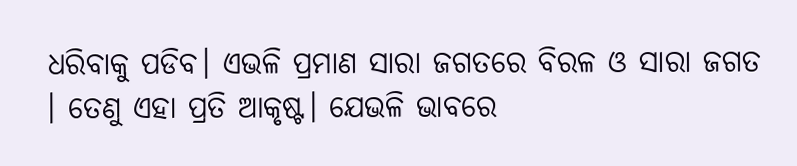ଧରିବାକୁ ପଡିବ। ଏଭଳି ପ୍ରମାଣ ସାରା ଜଗତରେ ବିରଳ ଓ ସାରା ଜଗତ । ତେଣୁ ଏହା ପ୍ରତି ଆକୃଷ୍ଟ। ଯେଭଳି ଭାବରେ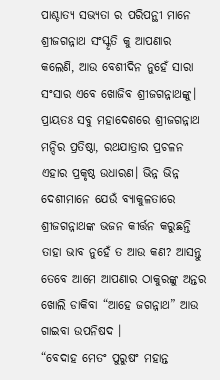ପାଶ୍ଚାତ୍ୟ ସଭ୍ୟତା ର ପରିପନ୍ଥୀ ମାନେ ଶ୍ରୀଜଗନ୍ନାଥ ସଂସ୍କୃତି କୁ ଆପଣାର କଲେଣି, ଆଉ ବେଶୀଦିନ ନୁହେଁ ସାରା ସଂସାର ଏବେ ଖୋଜିବ ଶ୍ରୀଜଗନ୍ନାଥଙ୍କୁ। ପ୍ରାୟତଃ ସବୁ ମହାଦେଶରେ ଶ୍ରୀଜଗନ୍ନାଥ ମନ୍ଦିର ପ୍ରତିଷ୍ଠା, ରଥଯାତ୍ରାର ପ୍ରଚଳନ ଏହାର ପ୍ରକୃଷ୍ଠ ଉଧାରଣ। ଭିନ୍ନ ଭିନ୍ନ ଦେଶୀମାନେ ଯେଉଁ ବ୍ୟାକୁଳତାରେ ଶ୍ରୀଜଗନ୍ନାଥଙ୍କ ଭଜନ କୀର୍ତ୍ତନ କରୁଛନ୍ତି ତାହା ଭାବ ନୁହେଁ ତ ଆଉ କଣ? ଆସନ୍ତୁ ତେବେ ଆମେ ଆପଣାର ଠାକୁରଙ୍କୁ ଅନ୍ତର ଖୋଲି ଡାକିବା “ଆହେ ଜଗନ୍ନାଥ” ଆଉ ଗାଇବା ଉପନିଷଦ ।
“ବେଦାହ ମେତଂ ପୁରୁଷଂ ମହାନ୍ତ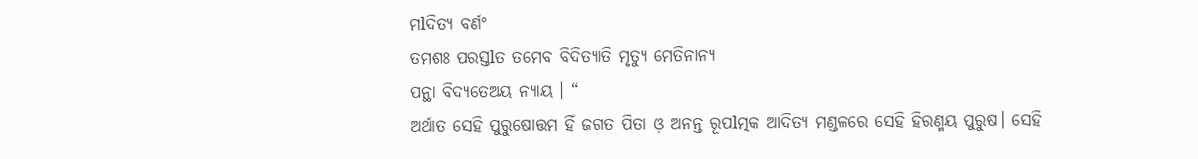ମlଦିତ୍ୟ ବର୍ଣଂ
ତମଶଃ ପରସ୍ତlତ ତମେବ ବିଦିତ୍ୟାତି ମୃତ୍ୟୁ ମେତିନାନ୍ୟ
ପନ୍ଥା ବିଦ୍ୟତେଅୟ ନ୍ୟାୟ । “
ଅର୍ଥାତ ସେହି ପୁରୁଷୋତ୍ତମ ହିଁ ଜଗତ ପିତା ଓ଼ ଅନନ୍ତ ରୂପlତ୍ମକ ଆଦିତ୍ୟ ମଣ୍ଡଳରେ ସେହି ହିରଣ୍ମୟ ପୁରୁଷ। ସେହି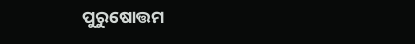ପୁରୁଷୋତ୍ତମ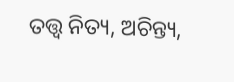ତତ୍ତ୍ୱ ନିତ୍ୟ, ଅଚିନ୍ତ୍ୟ,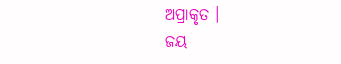ଅପ୍ରାକୃତ ।
ଜୟ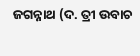ଜଗନ୍ନାଥ (ଦ. ତ୍ରୀ ଉବାଚ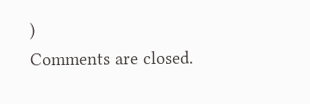)
Comments are closed.